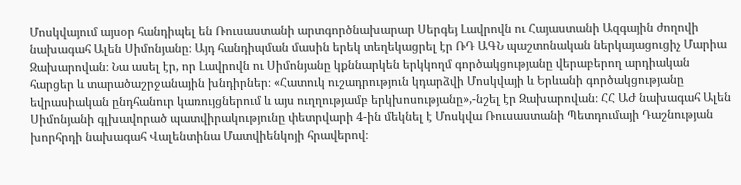Մոսկվայում այսօր հանդիպել են Ռուսաստանի արտգործնախարար Սերգեյ Լավրովն ու Հայաստանի Ազգային ժողովի նախագահ Ալեն Սիմոնյանը։ Այդ հանդիպման մասին երեկ տեղեկացրել էր ՌԴ ԱԳՆ պաշտոնական ներկայացուցիչ Մարիա Զախարովան։ Նա ասել էր, որ Լավրովն ու Սիմոնյանը կքննարկեն երկկողմ գործակցությանը վերաբերող արդիական հարցեր և տարածաշրջանային խնդիրներ։ «Հատուկ ուշադրություն կդարձվի Մոսկվայի և Երևանի գործակցությանը եվրասիական ընդհանուր կառույցներում և այս ուղղությամբ երկխոսությանը»,-նշել էր Զախարովան։ ՀՀ ԱԺ նախագահ Ալեն Սիմոնյանի գլխավորած պատվիրակությունը փետրվարի 4-ին մեկնել է Մոսկվա Ռուսաստանի Պետդումայի Դաշնության խորհրդի նախագահ Վալենտինա Մատվիենկոյի հրավերով։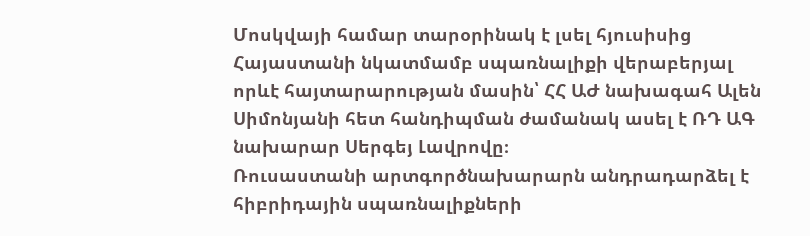Մոսկվայի համար տարօրինակ է լսել հյուսիսից Հայաստանի նկատմամբ սպառնալիքի վերաբերյալ որևէ հայտարարության մասին՝ ՀՀ ԱԺ նախագահ Ալեն Սիմոնյանի հետ հանդիպման ժամանակ ասել է ՌԴ ԱԳ նախարար Սերգեյ Լավրովը։
Ռուսաստանի արտգործնախարարն անդրադարձել է հիբրիդային սպառնալիքների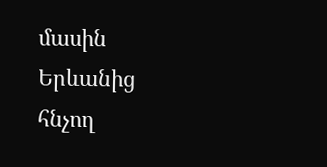մասին Երևանից հնչող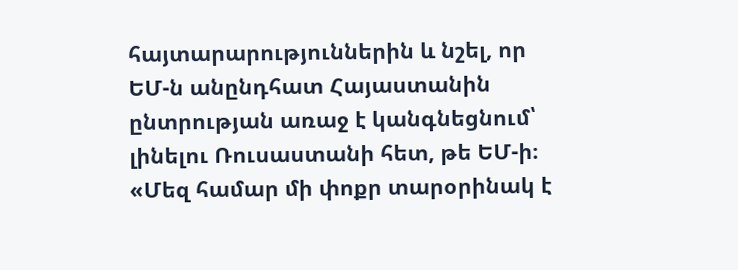հայտարարություններին և նշել, որ ԵՄ-ն անընդհատ Հայաստանին ընտրության առաջ է կանգնեցնում՝ լինելու Ռուսաստանի հետ, թե ԵՄ-ի։
«Մեզ համար մի փոքր տարօրինակ է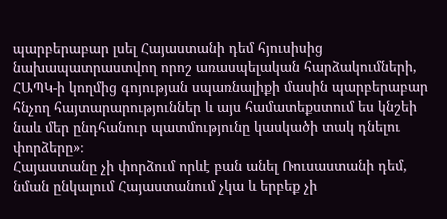պարբերաբար լսել Հայաստանի դեմ հյուսիսից նախապատրաստվող որոշ առասպելական հարձակումների, ՀԱՊԿ-ի կողմից գոյության սպառնալիքի մասին պարբերաբար հնչող հայտարարություններ և այս համատեքստում ես կնշեի նաև մեր ընդհանուր պատմությունը կասկածի տակ դնելու փորձերը»։
Հայաստանը չի փորձում որևէ բան անել Ռուսաստանի դեմ, նման ընկալում Հայաստանում չկա և երբեք չի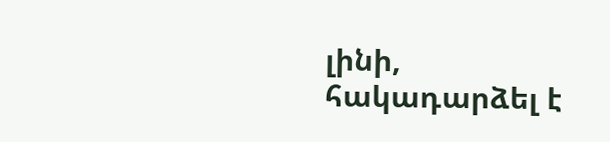լինի, հակադարձել է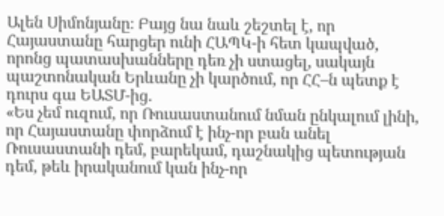Ալեն Սիմոնյանը։ Բայց նա նաև շեշտել է, որ Հայաստանը հարցեր ունի ՀԱՊԿ-ի հետ կապված, որոնց պատասխանները դեռ չի ստացել, սակայն պաշտոնական Երևանը չի կարծում, որ ՀՀ–ն պետք է դուրս գա ԵԱՏՄ-ից․
«Ես չեմ ուզում, որ Ռուսաստանում նման ընկալում լինի, որ Հայաստանը փորձում է ինչ-որ բան անել Ռուսաստանի դեմ, բարեկամ, դաշնակից պետության դեմ, թեև իրականում կան ինչ-որ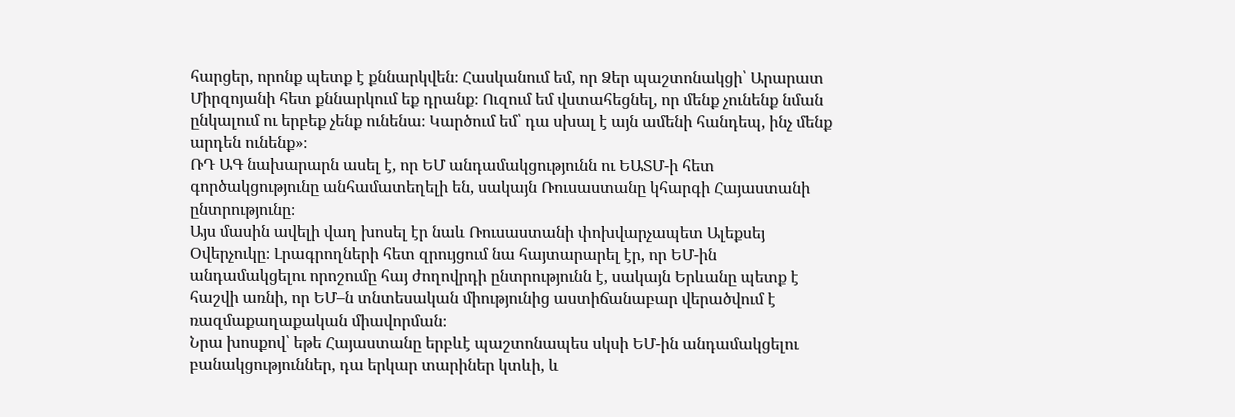հարցեր, որոնք պետք է քննարկվեն։ Հասկանում եմ, որ Ձեր պաշտոնակցի՝ Արարատ Միրզոյանի հետ քննարկում եք դրանք։ Ուզում եմ վստահեցնել, որ մենք չունենք նման ընկալում ու երբեք չենք ունենա։ Կարծում եմ՝ դա սխալ է այն ամենի հանդեպ, ինչ մենք արդեն ունենք»։
ՌԴ ԱԳ նախարարն ասել է, որ ԵՄ անդամակցությունն ու ԵԱՏՄ-ի հետ գործակցությունը անհամատեղելի են, սակայն Ռուսաստանը կհարգի Հայաստանի ընտրությունը։
Այս մասին ավելի վաղ խոսել էր նաև Ռուսաստանի փոխվարչապետ Ալեքսեյ Օվերչուկը։ Լրագրողների հետ զրույցում նա հայտարարել էր, որ ԵՄ-ին անդամակցելու որոշումը հայ ժողովրդի ընտրությունն է, սակայն Երևանը պետք է հաշվի առնի, որ ԵՄ–ն տնտեսական միությունից աստիճանաբար վերածվում է ռազմաքաղաքական միավորման։
Նրա խոսքով՝ եթե Հայաստանը երբևէ պաշտոնապես սկսի ԵՄ-ին անդամակցելու բանակցություններ, դա երկար տարիներ կտևի, և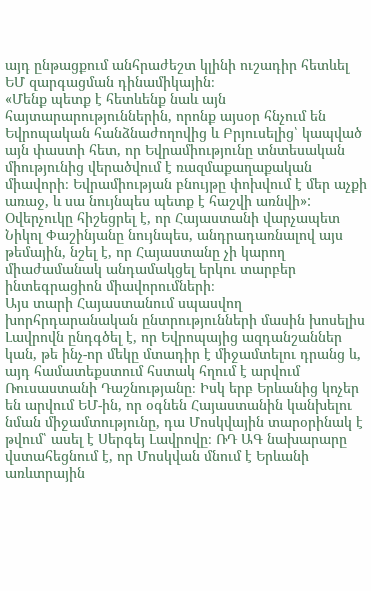այդ ընթացքում անհրաժեշտ կլինի ուշադիր հետևել ԵՄ զարգացման դինամիկային։
«Մենք պետք է հետևենք նաև այն հայտարարություններին, որոնք այսօր հնչում են Եվրոպական հանձնաժողովից և Բրյուսելից՝ կապված այն փաստի հետ, որ Եվրամիությունը տնտեսական միությունից վերածվում է ռազմաքաղաքական միավորի։ Եվրամիության բնույթը փոխվում է մեր աչքի առաջ, և սա նույնպես պետք է հաշվի առնվի»:
Օվերչուկը հիշեցրել է, որ Հայաստանի վարչապետ Նիկոլ Փաշինյանը նույնպես, անդրադառնալով այս թեմային, նշել է, որ Հայաստանը չի կարող միաժամանակ անդամակցել երկու տարբեր ինտեգրացիոն միավորումների։
Այս տարի Հայաստանում սպասվող խորհրդարանական ընտրությունների մասին խոսելիս Լավրովն ընդգծել է, որ Եվրոպայից ազդանշաններ կան, թե ինչ-որ մեկը մտադիր է միջամտելու դրանց և, այդ համատեքստում հստակ հղում է արվում Ռուսաստանի Դաշնությանը։ Իսկ երբ Երևանից կոչեր են արվում ԵՄ-ին, որ օգնեն Հայաստանին կանխելու նման միջամտությունը, դա Մոսկվային տարօրինակ է թվում՝ ասել է Սերգեյ Լավրովը։ ՌԴ ԱԳ նախարարը վստահեցնում է, որ Մոսկվան մնում է Երևանի առևտրային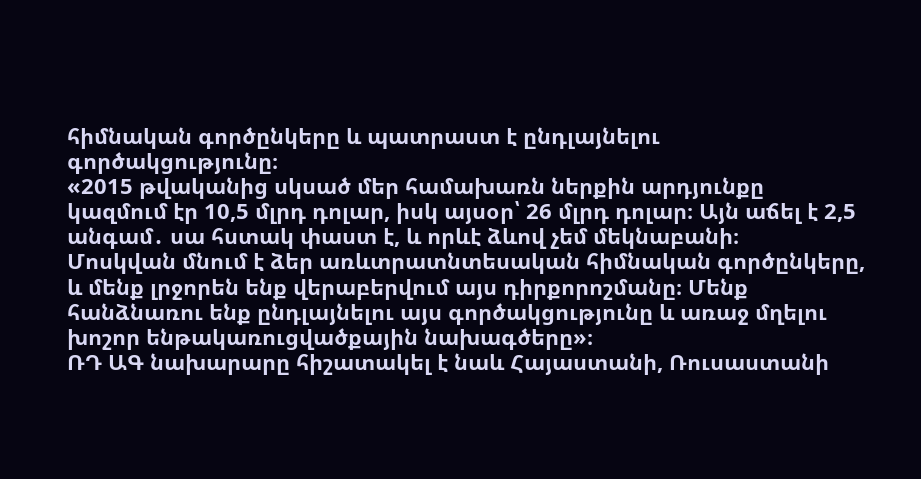հիմնական գործընկերը և պատրաստ է ընդլայնելու գործակցությունը։
«2015 թվականից սկսած մեր համախառն ներքին արդյունքը կազմում էր 10,5 մլրդ դոլար, իսկ այսօր՝ 26 մլրդ դոլար։ Այն աճել է 2,5 անգամ․ սա հստակ փաստ է, և որևէ ձևով չեմ մեկնաբանի։
Մոսկվան մնում է ձեր առևտրատնտեսական հիմնական գործընկերը, և մենք լրջորեն ենք վերաբերվում այս դիրքորոշմանը։ Մենք հանձնառու ենք ընդլայնելու այս գործակցությունը և առաջ մղելու խոշոր ենթակառուցվածքային նախագծերը»։
ՌԴ ԱԳ նախարարը հիշատակել է նաև Հայաստանի, Ռուսաստանի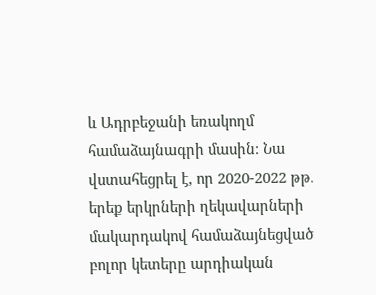և Ադրբեջանի եռակողմ համաձայնագրի մասին։ Նա վստահեցրել է, որ 2020-2022 թթ․ երեք երկրների ղեկավարների մակարդակով համաձայնեցված բոլոր կետերը արդիական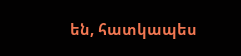են, հատկապես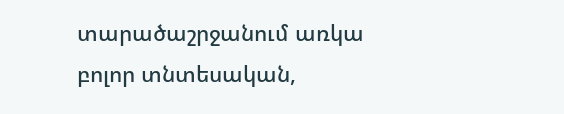տարածաշրջանում առկա բոլոր տնտեսական,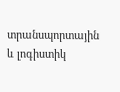տրանսպորտային և լոգիստիկ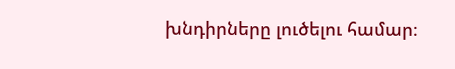խնդիրները լուծելու համար։